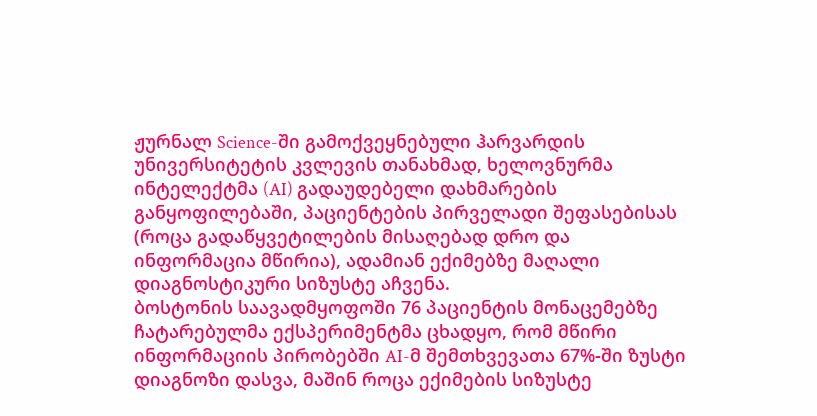ჟურნალ Science-ში გამოქვეყნებული ჰარვარდის უნივერსიტეტის კვლევის თანახმად, ხელოვნურმა ინტელექტმა (AI) გადაუდებელი დახმარების განყოფილებაში, პაციენტების პირველადი შეფასებისას (როცა გადაწყვეტილების მისაღებად დრო და ინფორმაცია მწირია), ადამიან ექიმებზე მაღალი დიაგნოსტიკური სიზუსტე აჩვენა.
ბოსტონის საავადმყოფოში 76 პაციენტის მონაცემებზე ჩატარებულმა ექსპერიმენტმა ცხადყო, რომ მწირი ინფორმაციის პირობებში AI-მ შემთხვევათა 67%-ში ზუსტი დიაგნოზი დასვა, მაშინ როცა ექიმების სიზუსტე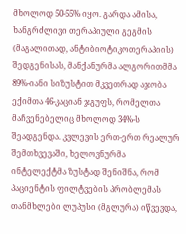მხოლოდ 50-55% იყო. გარდა ამისა, ხანგრძლივი თერაპიული გეგმის (მაგალითად, ანტიბიოტიკოთერაპიის) შედგენისას, მანქანურმა ალგორითმმა 89%-იანი სიზუსტით მკვეთრად აჯობა ექიმთა 46-კაციან ჯგუფს, რომელთა მაჩვენებელიც მხოლოდ 34%-ს შეადგენდა. კვლევის ერთ-ერთ რეალურ შემთხვევაში, ხელოვნურმა ინტელექტმა ზუსტად შენიშნა, რომ პაციენტის ფილტვების პრობლემას თანმხლები ლუპუსი (მგლურა) იწვევდა,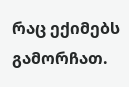რაც ექიმებს გამორჩათ.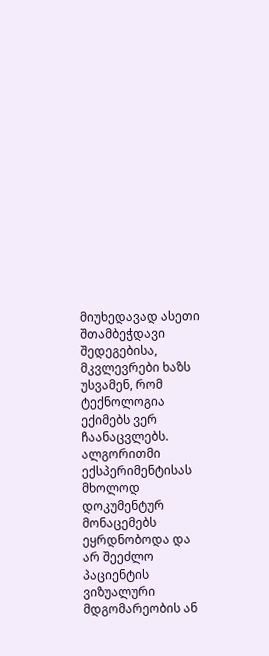მიუხედავად ასეთი შთამბეჭდავი შედეგებისა, მკვლევრები ხაზს უსვამენ, რომ ტექნოლოგია ექიმებს ვერ ჩაანაცვლებს. ალგორითმი ექსპერიმენტისას მხოლოდ დოკუმენტურ მონაცემებს ეყრდნობოდა და არ შეეძლო პაციენტის ვიზუალური მდგომარეობის ან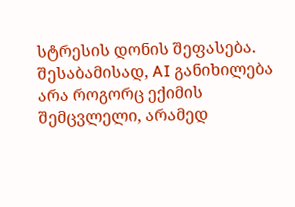სტრესის დონის შეფასება. შესაბამისად, AI განიხილება არა როგორც ექიმის შემცვლელი, არამედ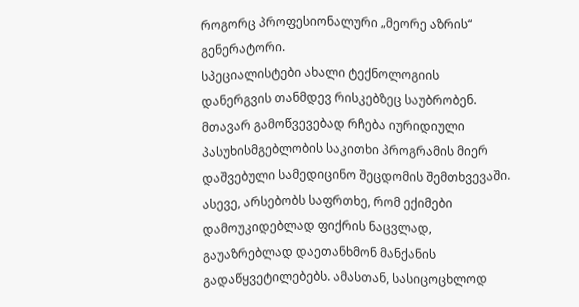როგორც პროფესიონალური „მეორე აზრის“ გენერატორი.
სპეციალისტები ახალი ტექნოლოგიის დანერგვის თანმდევ რისკებზეც საუბრობენ. მთავარ გამოწვევებად რჩება იურიდიული პასუხისმგებლობის საკითხი პროგრამის მიერ დაშვებული სამედიცინო შეცდომის შემთხვევაში. ასევე, არსებობს საფრთხე, რომ ექიმები დამოუკიდებლად ფიქრის ნაცვლად, გაუაზრებლად დაეთანხმონ მანქანის გადაწყვეტილებებს. ამასთან, სასიცოცხლოდ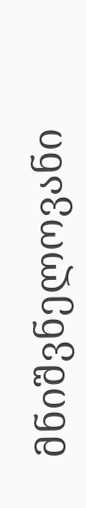მნიშვნელოვანი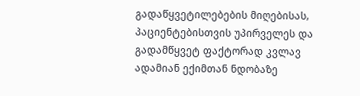გადაწყვეტილებების მიღებისას, პაციენტებისთვის უპირველეს და გადამწყვეტ ფაქტორად კვლავ ადამიან ექიმთან ნდობაზე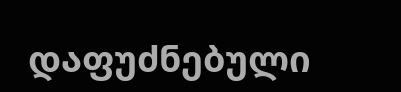დაფუძნებული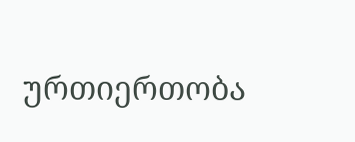ურთიერთობა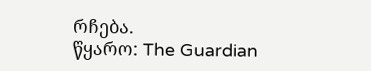რჩება.
წყარო: The Guardian